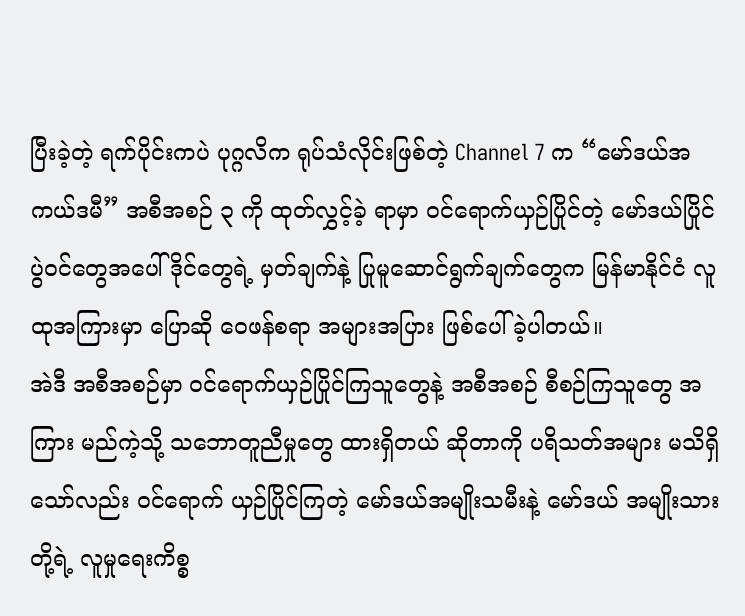ပြီးခဲ့တဲ့ ရက်ပိုင်းကပဲ ပုဂ္ဂလိက ရုပ်သံလိုင်းဖြစ်တဲ့ Channel 7 က “မော်ဒယ်အကယ်ဒမီ” အစီအစဉ် ၃ ကို ထုတ်လွှင့်ခဲ့ ရာမှာ ဝင်ရောက်ယှဉ်ပြိုင်တဲ့ မော်ဒယ်ပြိုင်ပွဲဝင်တွေအပေါ် ဒိုင်တွေရဲ့ မှတ်ချက်နဲ့ ပြုမူဆောင်ရွက်ချက်တွေက မြန်မာနိုင်ငံ လူထုအကြားမှာ ပြောဆို ဝေဖန်စရာ အများအပြား ဖြစ်ပေါ်ခဲ့ပါတယ်။
အဲဒီ အစီအစဉ်မှာ ဝင်ရောက်ယှဉ်ပြိုင်ကြသူတွေနဲ့ အစီအစဉ် စီစဉ်ကြသူတွေ အကြား မည်ကဲ့သို့ သဘောတူညီမှုတွေ ထားရှိတယ် ဆိုတာကို ပရိသတ်အများ မသိရှိသော်လည်း ဝင်ရောက် ယှဉ်ပြိုင်ကြတဲ့ မော်ဒယ်အမျိုးသမီးနဲ့ မော်ဒယ် အမျိုးသား တို့ရဲ့ လူမှုရေးကိစ္စ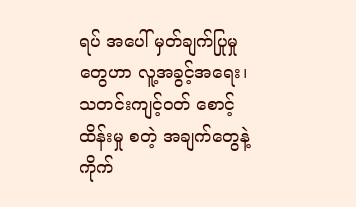ရပ် အပေါ် မှတ်ချက်ပြုမှုတွေဟာ လူ့အခွင့်အရေး၊ သတင်းကျင့်ဝတ် စောင့်ထိန်းမှု စတဲ့ အချက်တွေနဲ့ ကိုက်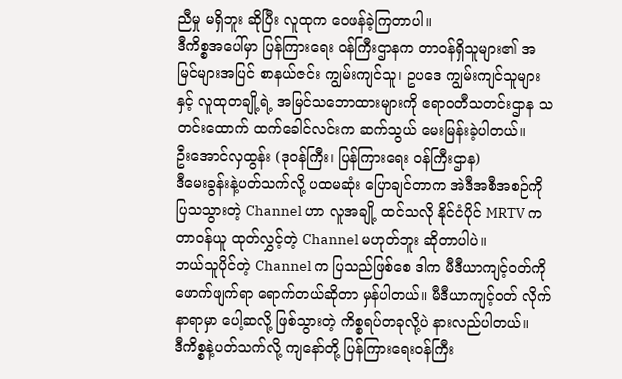ညီမှု မရှိဘူး ဆိုပြီး လူထုက ဝေဖန်ခဲ့ကြတာပါ။
ဒီကိစ္စအပေါ်မှာ ပြန်ကြားရေး ဝန်ကြီးဌာနက တာဝန်ရှိသူများ၏ အမြင်များအပြင် စာနယ်ဇင်း ကျွမ်းကျင်သူ၊ ဥပဒေ ကျွမ်းကျင်သူများနှင့် လူထုတချို့ရဲ့ အမြင်သဘောထားများကို ဧရာဝတီသတင်းဌာန သတင်းထောက် ထက်ခေါင်လင်းက ဆက်သွယ် မေးမြန်းခဲ့ပါတယ်။
ဦးအောင်လှထွန်း (ဒုဝန်ကြီး၊ ပြန်ကြားရေး ဝန်ကြီးဌာန)
ဒီမေးခွန်းနဲ့ပတ်သက်လို့ ပထမဆုံး ပြောချင်တာက အဲဒီအစီအစဉ်ကို ပြသသွားတဲ့ Channel ဟာ လူအချို့ ထင်သလို နိုင်ငံပိုင် MRTV က တာဝန်ယူ ထုတ်လွှင့်တဲ့ Channel မဟုတ်ဘူး ဆိုတာပါပဲ။
ဘယ်သူပိုင်တဲ့ Channel က ပြသည်ဖြစ်စေ ဒါက မီဒီယာကျင့်ဝတ်ကို ဖောက်ဖျက်ရာ ရောက်တယ်ဆိုတာ မှန်ပါတယ်။ မီဒီယာကျင့်ဝတ် လိုက်နာရာမှာ ပေါ့ဆလို့ ဖြစ်သွားတဲ့ ကိစ္စရပ်တခုလို့ပဲ နားလည်ပါတယ်။
ဒီကိစ္စနဲ့ပတ်သက်လို့ ကျနော်တို့ ပြန်ကြားရေးဝန်ကြီး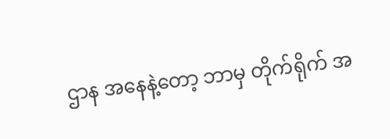ဌာန အနေနဲ့တော့ ဘာမှ တိုက်ရိုက် အ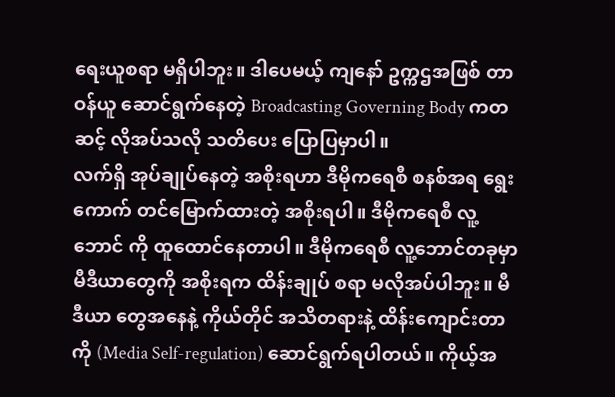ရေးယူစရာ မရှိပါဘူး။ ဒါပေမယ့် ကျနော် ဥက္ကဌအဖြစ် တာဝန်ယူ ဆောင်ရွက်နေတဲ့ Broadcasting Governing Body ကတဆင့် လိုအပ်သလို သတိပေး ပြောပြမှာပါ။
လက်ရှိ အုပ်ချုပ်နေတဲ့ အစိုးရဟာ ဒီမိုကရေစီ စနစ်အရ ရွေးကောက် တင်မြောက်ထားတဲ့ အစိုးရပါ။ ဒီမိုကရေစီ လူ့ဘောင် ကို ထူထောင်နေတာပါ။ ဒီမိုကရေစီ လူ့ဘောင်တခုမှာ မီဒီယာတွေကို အစိုးရက ထိန်းချုပ် စရာ မလိုအပ်ပါဘူး။ မီဒီယာ တွေအနေနဲ့ ကိုယ်တိုင် အသိတရားနဲ့ ထိန်းကျောင်းတာကို (Media Self-regulation) ဆောင်ရွက်ရပါတယ်။ ကိုယ့်အ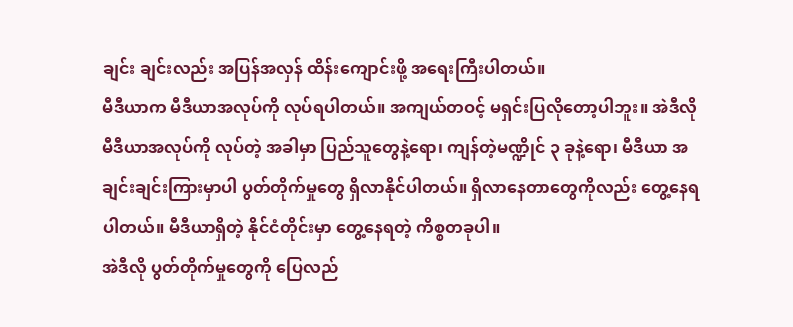ချင်း ချင်းလည်း အပြန်အလှန် ထိန်းကျောင်းဖို့ အရေးကြီးပါတယ်။
မီဒီယာက မီဒီယာအလုပ်ကို လုပ်ရပါတယ်။ အကျယ်တဝင့် မရှင်းပြလိုတော့ပါဘူး။ အဲဒီလို မီဒီယာအလုပ်ကို လုပ်တဲ့ အခါမှာ ပြည်သူတွေနဲ့ရော၊ ကျန်တဲ့မဏ္ဍိုင် ၃ ခုနဲ့ရော၊ မီဒီယာ အချင်းချင်းကြားမှာပါ ပွတ်တိုက်မှုတွေ ရှိလာနိုင်ပါတယ်။ ရှိလာနေတာတွေကိုလည်း တွေ့နေရပါတယ်။ မီဒီယာရှိတဲ့ နိုင်ငံတိုင်းမှာ တွေ့နေရတဲ့ ကိစ္စတခုပါ။
အဲဒီလို ပွတ်တိုက်မှုတွေကို ပြေလည်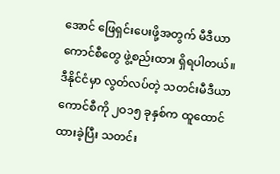အောင် ဖြေရှင်းပေးဖို့အတွက် မီဒီယာကောင်စီတွေ ဖွဲ့စည်းထား ရှိရပါတယ်။ ဒီနိုင်ငံမှာ လွတ်လပ်တဲ့ သတင်းမီဒီယာကောင်စီကို ၂ဝ၁၅ ခုနှစ်က ထူထောင်ထားခဲ့ပြီး သတင်း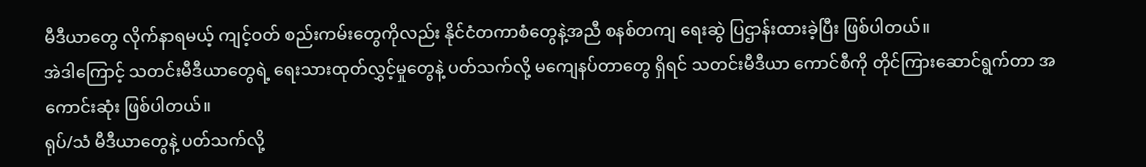မီဒီယာတွေ လိုက်နာရမယ့် ကျင့်ဝတ် စည်းကမ်းတွေကိုလည်း နိုင်ငံတကာစံတွေနဲ့အညီ စနစ်တကျ ရေးဆွဲ ပြဌာန်းထားခဲ့ပြီး ဖြစ်ပါတယ်။
အဲဒါကြောင့် သတင်းမီဒီယာတွေရဲ့ ရေးသားထုတ်လွှင့်မှုတွေနဲ့ ပတ်သက်လို့ မကျေနပ်တာတွေ ရှိရင် သတင်းမီဒီယာ ကောင်စီကို တိုင်ကြားဆောင်ရွက်တာ အကောင်းဆုံး ဖြစ်ပါတယ်။
ရုပ်/သံ မီဒီယာတွေနဲ့ ပတ်သက်လို့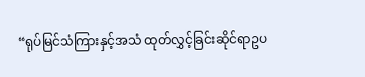“ရုပ်မြင်သံကြားနှင့်အသံ ထုတ်လွှင့်ခြင်းဆိုင်ရာဥပ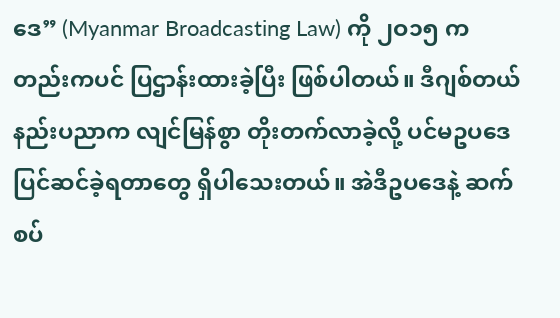ဒေ” (Myanmar Broadcasting Law) ကို ၂ဝ၁၅ ကတည်းကပင် ပြဌာန်းထားခဲ့ပြီး ဖြစ်ပါတယ်။ ဒီဂျစ်တယ် နည်းပညာက လျင်မြန်စွာ တိုးတက်လာခဲ့လို့ ပင်မဥပဒေ ပြင်ဆင်ခဲ့ရတာတွေ ရှိပါသေးတယ်။ အဲဒီဥပဒေနဲ့ ဆက်စပ်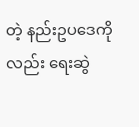တဲ့ နည်းဥပဒေကိုလည်း ရေးဆွဲ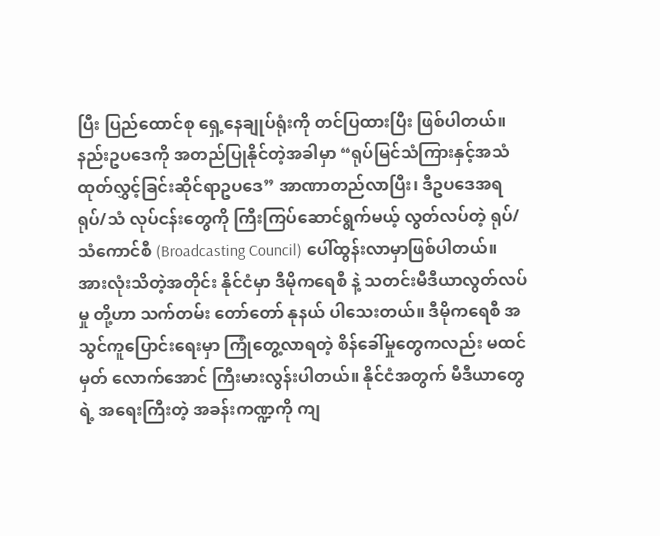ပြီး ပြည်ထောင်စု ရှေ့နေချုပ်ရုံးကို တင်ပြထားပြီး ဖြစ်ပါတယ်။
နည်းဥပဒေကို အတည်ပြုနိုင်တဲ့အခါမှာ “ရုပ်မြင်သံကြားနှင့်အသံ ထုတ်လွှင့်ခြင်းဆိုင်ရာဥပဒေ” အာဏာတည်လာပြီး၊ ဒီဥပဒေအရ ရုပ်/သံ လုပ်ငန်းတွေကို ကြီးကြပ်ဆောင်ရွက်မယ့် လွတ်လပ်တဲ့ ရုပ်/သံကောင်စီ (Broadcasting Council) ပေါ်ထွန်းလာမှာဖြစ်ပါတယ်။
အားလုံးသိတဲ့အတိုင်း နိုင်ငံမှာ ဒီမိုကရေစီ နဲ့ သတင်းမီဒီယာလွတ်လပ်မှု တို့ဟာ သက်တမ်း တော်တော် နုနယ် ပါသေးတယ်။ ဒီမိုကရေစီ အသွင်ကူပြောင်းရေးမှာ ကြုံတွေ့လာရတဲ့ စိန်ခေါ်မှုတွေကလည်း မထင်မှတ် လောက်အောင် ကြီးမားလွန်းပါတယ်။ နိုင်ငံအတွက် မီဒီယာတွေရဲ့ အရေးကြီးတဲ့ အခန်းကဏ္ဍကို ကျ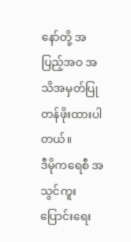နော်တို့ အပြည့်အဝ အသိအမှတ်ပြု တန်ဖိုးထားပါတယ်။
ဒီမိုကရေစီ အသွင်ကူးပြောင်းရေး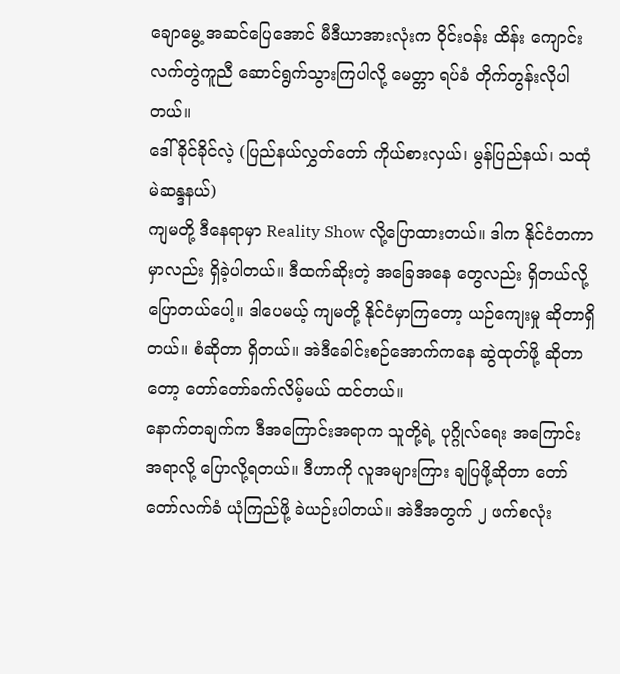ချောမွေ့ အဆင်ပြေအောင် မီဒီယာအားလုံးက ဝိုင်းဝန်း ထိန်း ကျောင်း လက်တွဲကူညီ ဆောင်ရွက်သွားကြပါလို့ မေတ္တာ ရပ်ခံ တိုက်တွန်းလိုပါတယ်။
ဒေါ်ခိုင်ခိုင်လဲ့ (ပြည်နယ်လွှတ်တော် ကိုယ်စားလှယ်၊ မွန်ပြည်နယ်၊ သထုံမဲဆန္ဒနယ်)
ကျမတို့ ဒီနေရာမှာ Reality Show လို့ပြောထားတယ်။ ဒါက နိုင်ငံတကာမှာလည်း ရှိခဲ့ပါတယ်။ ဒီထက်ဆိုးတဲ့ အခြေအနေ တွေလည်း ရှိတယ်လို့ ပြောတယ်ပေါ့။ ဒါပေမယ့် ကျမတို့ နိုင်ငံမှာကြတော့ ယဉ်ကျေးမှု ဆိုတာရှိတယ်။ စံဆိုတာ ရှိတယ်။ အဲဒီခေါင်းစဉ်အောက်ကနေ ဆွဲထုတ်ဖို့ ဆိုတာတော့ တော်တော်ခက်လိမ့်မယ် ထင်တယ်။
နောက်တချက်က ဒီအကြောင်းအရာက သူတို့ရဲ့ ပုဂ္ဂိုလ်ရေး အကြောင်းအရာလို့ ပြောလို့ရတယ်။ ဒီဟာကို လူအများကြား ချပြဖို့ဆိုတာ တော်တော်လက်ခံ ယုံကြည်ဖို့ ခဲယဉ်းပါတယ်။ အဲဒီအတွက် ၂ ဖက်စလုံး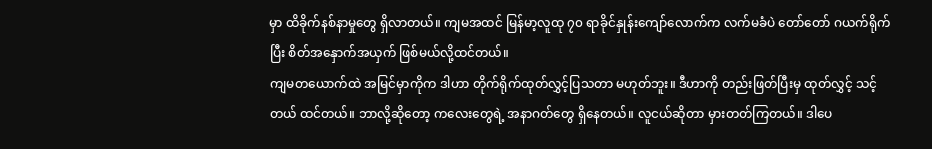မှာ ထိခိုက်နစ်နာမှုတွေ ရှိလာတယ်။ ကျမအထင် မြန်မာ့လူထု ၇၀ ရာခိုင်နှုန်းကျော်လောက်က လက်မခံပဲ တော်တော် ဂယက်ရိုက်ပြီး စိတ်အနှောက်အယှက် ဖြစ်မယ်လို့ထင်တယ်။
ကျမတယောက်ထဲ အမြင်မှာကိုက ဒါဟာ တိုက်ရိုက်ထုတ်လွှင့်ပြသတာ မဟုတ်ဘူး။ ဒီဟာကို တည်းဖြတ်ပြီးမှ ထုတ်လွှင့် သင့်တယ် ထင်တယ်။ ဘာလို့ဆိုတော့ ကလေးတွေရဲ့ အနာဂတ်တွေ ရှိနေတယ်။ လူငယ်ဆိုတာ မှားတတ်ကြတယ်။ ဒါပေ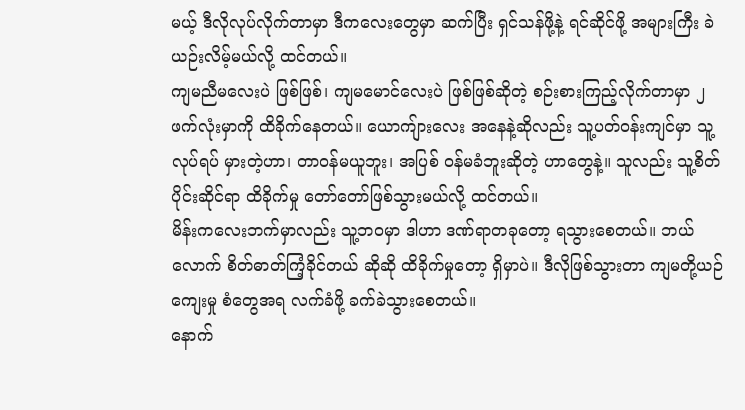မယ့် ဒီလိုလုပ်လိုက်တာမှာ ဒီကလေးတွေမှာ ဆက်ပြီး ရှင်သန်ဖို့နဲ့ ရင်ဆိုင်ဖို့ အများကြီး ခဲယဉ်းလိမ့်မယ်လို့ ထင်တယ်။
ကျမညီမလေးပဲ ဖြစ်ဖြစ်၊ ကျမမောင်လေးပဲ ဖြစ်ဖြစ်ဆိုတဲ့ စဉ်းစားကြည့်လိုက်တာမှာ ၂ ဖက်လုံးမှာကို ထိခိုက်နေတယ်။ ယောကျ်ားလေး အနေနဲ့ဆိုလည်း သူ့ပတ်ဝန်းကျင်မှာ သူ့လုပ်ရပ် မှားတဲ့ဟာ၊ တာဝန်မယူဘူး၊ အပြစ် ဝန်မခံဘူးဆိုတဲ့ ဟာတွေနဲ့။ သူလည်း သူ့စိတ်ပိုင်းဆိုင်ရာ ထိခိုက်မှု တော်တော်ဖြစ်သွားမယ်လို့ ထင်တယ်။
မိန်းကလေးဘက်မှာလည်း သူ့ဘဝမှာ ဒါဟာ ဒဏ်ရာတခုတော့ ရသွားစေတယ်။ ဘယ်လောက် စိတ်ဓာတ်ကြံ့ခိုင်တယ် ဆိုဆို ထိခိုက်မှုတော့ ရှိမှာပဲ။ ဒီလိုဖြစ်သွားတာ ကျမတို့ယဉ်ကျေးမှု စံတွေအရ လက်ခံဖို့ ခက်ခဲသွားစေတယ်။
နောက်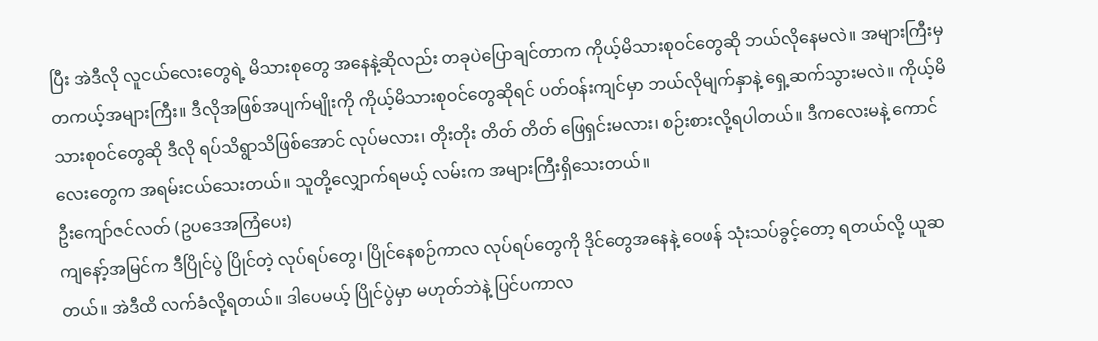ပြီး အဲဒီလို လူငယ်လေးတွေရဲ့ မိသားစုတွေ အနေနဲ့ဆိုလည်း တခုပဲပြောချင်တာက ကိုယ့်မိသားစုဝင်တွေဆို ဘယ်လိုနေမလဲ။ အများကြီးမှ တကယ့်အများကြီး။ ဒီလိုအဖြစ်အပျက်မျိုးကို ကိုယ့်မိသားစုဝင်တွေဆိုရင် ပတ်ဝန်းကျင်မှာ ဘယ်လိုမျက်နှာနဲ့ ရှေ့ဆက်သွားမလဲ။ ကိုယ့်မိသားစုဝင်တွေဆို ဒီလို ရပ်သိရွာသိဖြစ်အောင် လုပ်မလား၊ တိုးတိုး တိတ် တိတ် ဖြေရှင်းမလား၊ စဉ်းစားလို့ရပါတယ်။ ဒီကလေးမနဲ့ ကောင်လေးတွေက အရမ်းငယ်သေးတယ်။ သူတို့လျှောက်ရမယ့် လမ်းက အများကြီးရှိသေးတယ်။
ဦးကျော်ဇင်လတ် (ဥပဒေအကြံပေး)
ကျနော့်အမြင်က ဒီပြိုင်ပွဲ ပြိုင်တဲ့ လုပ်ရပ်တွေ၊ ပြိုင်နေစဉ်ကာလ လုပ်ရပ်တွေကို ဒိုင်တွေအနေနဲ့ ဝေဖန် သုံးသပ်ခွင့်တော့ ရတယ်လို့ ယူဆတယ်။ အဲဒီထိ လက်ခံလို့ရတယ်။ ဒါပေမယ့် ပြိုင်ပွဲမှာ မဟုတ်ဘဲနဲ့ ပြင်ပကာလ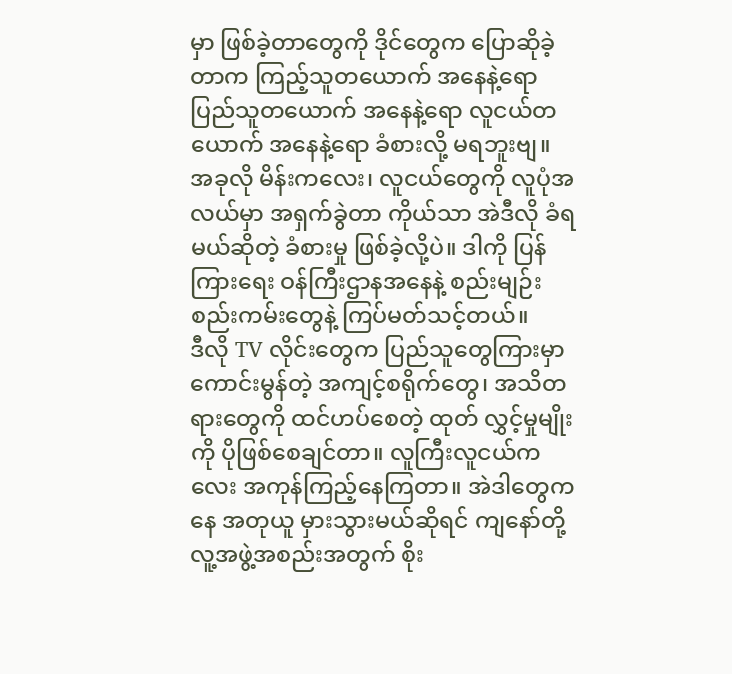မှာ ဖြစ်ခဲ့တာတွေကို ဒိုင်တွေက ပြောဆိုခဲ့တာက ကြည့်သူတယောက် အနေနဲ့ရော ပြည်သူတယောက် အနေနဲ့ရော လူငယ်တယောက် အနေနဲ့ရော ခံစားလို့ မရဘူးဗျ။
အခုလို မိန်းကလေး၊ လူငယ်တွေကို လူပုံအလယ်မှာ အရှက်ခွဲတာ ကိုယ်သာ အဲဒီလို ခံရမယ်ဆိုတဲ့ ခံစားမှု ဖြစ်ခဲ့လို့ပဲ။ ဒါကို ပြန်ကြားရေး ဝန်ကြီးဌာနအနေနဲ့ စည်းမျဉ်းစည်းကမ်းတွေနဲ့ ကြပ်မတ်သင့်တယ်။
ဒီလို TV လိုင်းတွေက ပြည်သူတွေကြားမှာ ကောင်းမွန်တဲ့ အကျင့်စရိုက်တွေ၊ အသိတရားတွေကို ထင်ဟပ်စေတဲ့ ထုတ် လွှင့်မှုမျိုးကို ပိုဖြစ်စေချင်တာ။ လူကြီးလူငယ်ကလေး အကုန်ကြည့်နေကြတာ။ အဲဒါတွေကနေ အတုယူ မှားသွားမယ်ဆိုရင် ကျနော်တို့ လူ့အဖွဲ့အစည်းအတွက် စိုး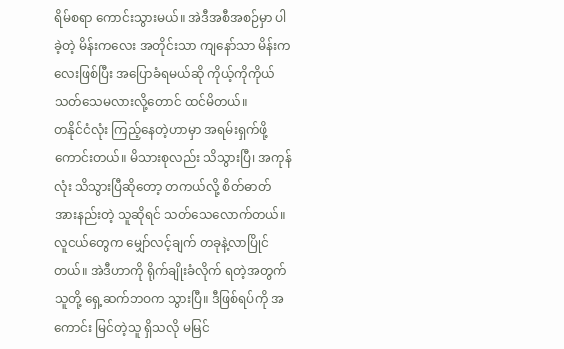ရိမ်စရာ ကောင်းသွားမယ်။ အဲဒီအစီအစဉ်မှာ ပါခဲ့တဲ့ မိန်းကလေး အတိုင်းသာ ကျနော်သာ မိန်းကလေးဖြစ်ပြီး အပြောခံရမယ်ဆို ကိုယ့်ကိုကိုယ် သတ်သေမလားလို့တောင် ထင်မိတယ်။
တနိုင်ငံလုံး ကြည့်နေတဲ့ဟာမှာ အရမ်းရှက်ဖို့ကောင်းတယ်။ မိသားစုလည်း သိသွားပြီ၊ အကုန်လုံး သိသွားပြီဆိုတော့ တကယ်လို့ စိတ်ဓာတ်အားနည်းတဲ့ သူဆိုရင် သတ်သေလောက်တယ်။ လူငယ်တွေက မျှော်လင့်ချက် တခုနဲ့လာပြိုင်တယ်။ အဲဒီဟာကို ရိုက်ချိုးခံလိုက် ရတဲ့အတွက် သူတို့ ရှေ့ဆက်ဘဝက သွားပြီ။ ဒီဖြစ်ရပ်ကို အကောင်း မြင်တဲ့သူ ရှိသလို မမြင်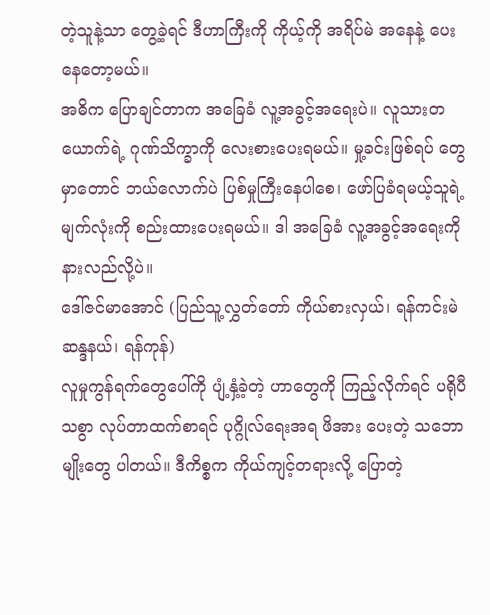တဲ့သူနဲ့သာ တွေ့ခဲ့ရင် ဒီဟာကြီးကို ကိုယ့်ကို အရိပ်မဲ အနေနဲ့ ပေးနေတော့မယ်။
အဓိက ပြောချင်တာက အခြေခံ လူ့အခွင့်အရေးပဲ။ လူသားတယောက်ရဲ့ ဂုဏ်သိက္ခာကို လေးစားပေးရမယ်။ မှု့ခင်းဖြစ်ရပ် တွေမှာတောင် ဘယ်လောက်ပဲ ပြစ်မှုကြီးနေပါစေ၊ ဖော်ပြခံရမယ့်သူရဲ့ မျက်လုံးကို စည်းထားပေးရမယ်။ ဒါ အခြေခံ လူ့အခွင့်အရေးကို နားလည်လို့ပဲ။
ဒေါ်ဇင်မာအောင် (ပြည်သူ့လွှတ်တော် ကိုယ်စားလှယ်၊ ရန်ကင်းမဲဆန္ဒနယ်၊ ရန်ကုန်)
လူမှုကွန်ရက်တွေပေါ်ကို ပျံ့နှံ့ခဲ့တဲ့ ဟာတွေကို ကြည့်လိုက်ရင် ပရိုပီသစွာ လုပ်တာထက်စာရင် ပုဂ္ဂိုလ်ရေးအရ ဖိအား ပေးတဲ့ သဘောမျိုးတွေ ပါတယ်။ ဒီကိစ္စက ကိုယ်ကျင့်တရားလို့ ပြောတဲ့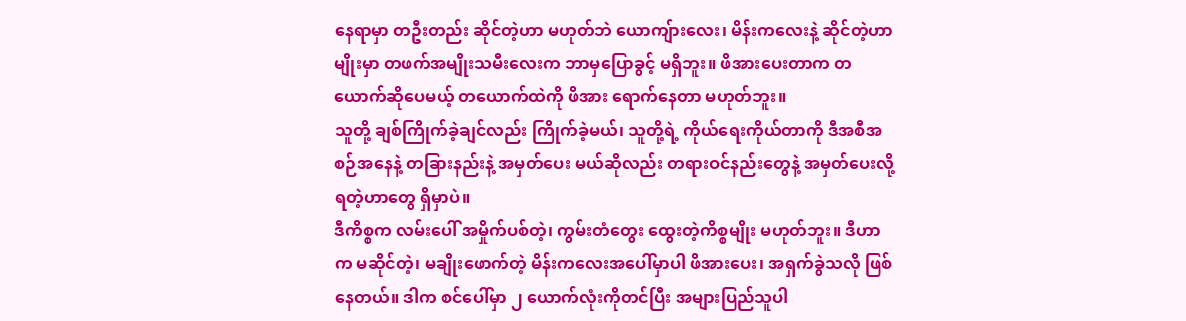နေရာမှာ တဦးတည်း ဆိုင်တဲ့ဟာ မဟုတ်ဘဲ ယောကျ်ားလေး၊ မိန်းကလေးနဲ့ ဆိုင်တဲ့ဟာမျိုးမှာ တဖက်အမျိုးသမီးလေးက ဘာမှပြောခွင့် မရှိဘူး။ ဖိအားပေးတာက တယောက်ဆိုပေမယ့် တယောက်ထဲကို ဖိအား ရောက်နေတာ မဟုတ်ဘူး။
သူတို့ ချစ်ကြိုက်ခဲ့ချင်လည်း ကြိုက်ခဲ့မယ်၊ သူတို့ရဲ့ ကိုယ်ရေးကိုယ်တာကို ဒီအစီအစဉ်အနေနဲ့ တခြားနည်းနဲ့ အမှတ်ပေး မယ်ဆိုလည်း တရားဝင်နည်းတွေနဲ့ အမှတ်ပေးလို့ရတဲ့ဟာတွေ ရှိမှာပဲ။
ဒီကိစ္စက လမ်းပေါ် အမှိုက်ပစ်တဲ့၊ ကွမ်းတံတွေး ထွေးတဲ့ကိစ္စမျိုး မဟုတ်ဘူး။ ဒီဟာက မဆိုင်တဲ့၊ မချိုးဖောက်တဲ့ မိန်းကလေးအပေါ်မှာပါ ဖိအားပေး၊ အရှက်ခွဲသလို ဖြစ်နေတယ်။ ဒါက စင်ပေါ်မှာ ၂ ယောက်လုံးကိုတင်ပြီး အများပြည်သူပါ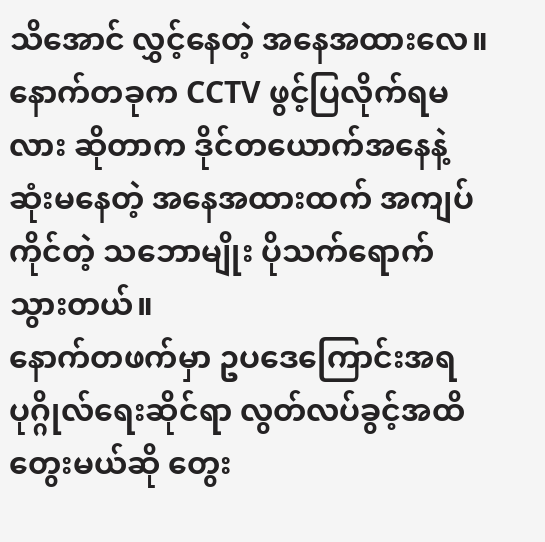သိအောင် လွှင့်နေတဲ့ အနေအထားလေ။
နောက်တခုက CCTV ဖွင့်ပြလိုက်ရမလား ဆိုတာက ဒိုင်တယောက်အနေနဲ့ ဆုံးမနေတဲ့ အနေအထားထက် အကျပ်ကိုင်တဲ့ သဘောမျိုး ပိုသက်ရောက်သွားတယ်။
နောက်တဖက်မှာ ဥပဒေကြောင်းအရ ပုဂ္ဂိုလ်ရေးဆိုင်ရာ လွတ်လပ်ခွင့်အထိ တွေးမယ်ဆို တွေး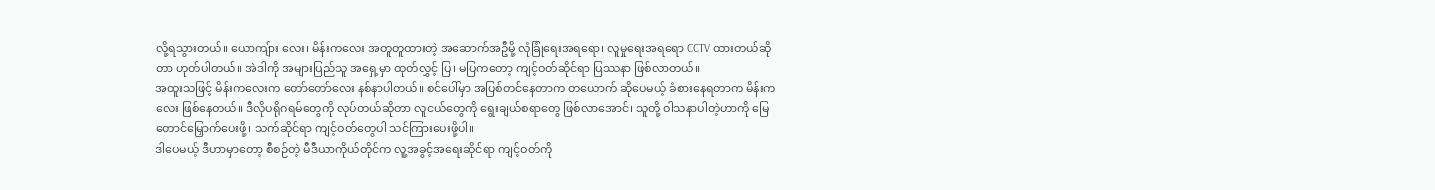လို့ရသွားတယ်။ ယောကျ်ား လေး၊ မိန်းကလေး အတူတူထားတဲ့ အဆောက်အဦမို့ လုံခြုံရေးအရရော၊ လူမှုရေးအရရော CCTV ထားတယ်ဆိုတာ ဟုတ်ပါတယ်။ အဲဒါကို အများပြည်သူ အရှေ့မှာ ထုတ်လွှင့် ပြ၊ မပြကတော့ ကျင့်ဝတ်ဆိုင်ရာ ပြဿနာ ဖြစ်လာတယ်။
အထူးသဖြင့် မိန်းကလေးက တော်တော်လေး နစ်နာပါတယ်။ စင်ပေါ်မှာ အပြစ်တင်နေတာက တယောက် ဆိုပေမယ့် ခံစားနေရတာက မိန်းကလေး ဖြစ်နေတယ်။ ဒီလိုပရိုဂရမ်တွေကို လုပ်တယ်ဆိုတာ လူငယ်တွေကို ရွေးချယ်စရာတွေ ဖြစ်လာအောင်၊ သူတို့ ဝါသနာပါတဲ့ဟာကို မြေတောင်မြှောက်ပေးဖို့၊ သက်ဆိုင်ရာ ကျင့်ဝတ်တွေပါ သင်ကြားပေးဖို့ပါ။
ဒါပေမယ့် ဒီဟာမှာတော့ စီစဉ်တဲ့ မီဒီယာကိုယ်တိုင်က လူ့အခွင့်အရေးဆိုင်ရာ ကျင့်ဝတ်ကို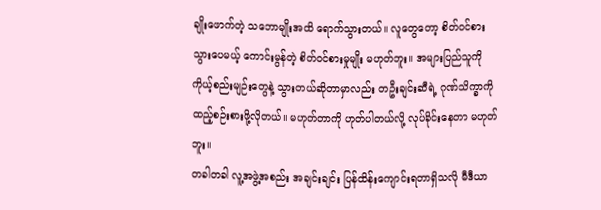ချိုးဖောက်တဲ့ သဘောမျိုးအထိ ရောက်သွားတယ်။ လူတွေတော့ စိတ်ဝင်စားသွားပေမယ့် ကောင်းမွန်တဲ့ စိတ်ဝင်စားမှုမျိုး မဟုတ်ဘူး။ အများပြည်သူကို ကိုယ့်စည်းမျဉ်းတွေနဲ့ သွားတယ်ဆိုတာမှာလည်း တဦးချင်းဆီရဲ့ ဂုဏ်သိက္ခာကို ထည့်စဉ်းစားဖို့လိုတယ်။ မဟုတ်တာကို ဟုတ်ပါတယ်လို့ လုပ်ခိုင်းနေတာ မဟုတ်ဘူး။
တခါတခါ လူ့အဖွဲ့အစည်း အချင်းချင်း ပြန်ထိန်းကျောင်းရတာရှိသလို မီဒီယာ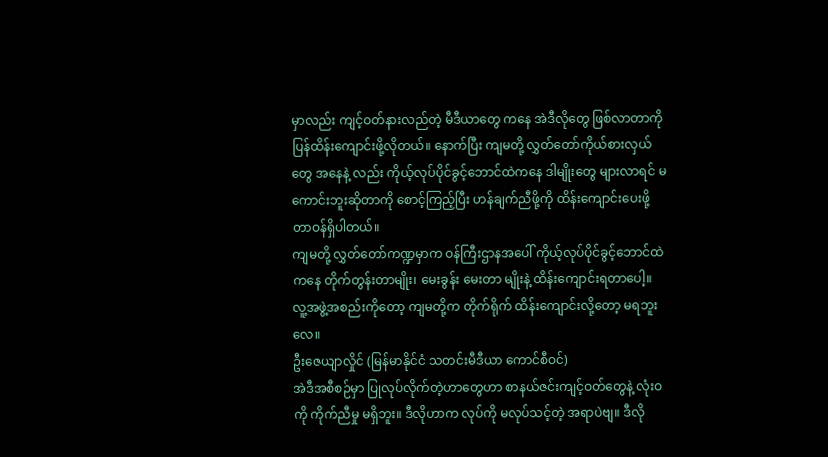မှာလည်း ကျင့်ဝတ်နားလည်တဲ့ မီဒီယာတွေ ကနေ အဲဒီလိုတွေ ဖြစ်လာတာကို ပြန်ထိန်းကျောင်းဖို့လိုတယ်။ နောက်ပြီး ကျမတို့ လွှတ်တော်ကိုယ်စားလှယ်တွေ အနေနဲ့ လည်း ကိုယ့်လုပ်ပိုင်ခွင့်ဘောင်ထဲကနေ ဒါမျိုးတွေ များလာရင် မကောင်းဘူးဆိုတာကို စောင့်ကြည့်ပြီး ဟန်ချက်ညီဖို့ကို ထိန်းကျောင်းပေးဖို့ တာဝန်ရှိပါတယ်။
ကျမတို့ လွှတ်တော်ကဏ္ဍမှာက ဝန်ကြီးဌာနအပေါ် ကိုယ့်လုပ်ပိုင်ခွင့်ဘောင်ထဲကနေ တိုက်တွန်းတာမျိုး၊ မေးခွန်း မေးတာ မျိုးနဲ့ ထိန်းကျောင်းရတာပေါ့။ လူ့အဖွဲ့အစည်းကိုတော့ ကျမတို့က တိုက်ရိုက် ထိန်းကျောင်းလို့တော့ မရဘူးလေ။
ဦးဇေယျာလှိုင် (မြန်မာနိုင်ငံ သတင်းမီဒီယာ ကောင်စီဝင်)
အဲဒီအစီစဉ်မှာ ပြုလုပ်လိုက်တဲ့ဟာတွေဟာ စာနယ်ဇင်းကျင့်ဝတ်တွေနဲ့ လုံးဝကို ကိုက်ညီမှု မရှိဘူး။ ဒီလိုဟာက လုပ်ကို မလုပ်သင့်တဲ့ အရာပဲဗျ။ ဒီလို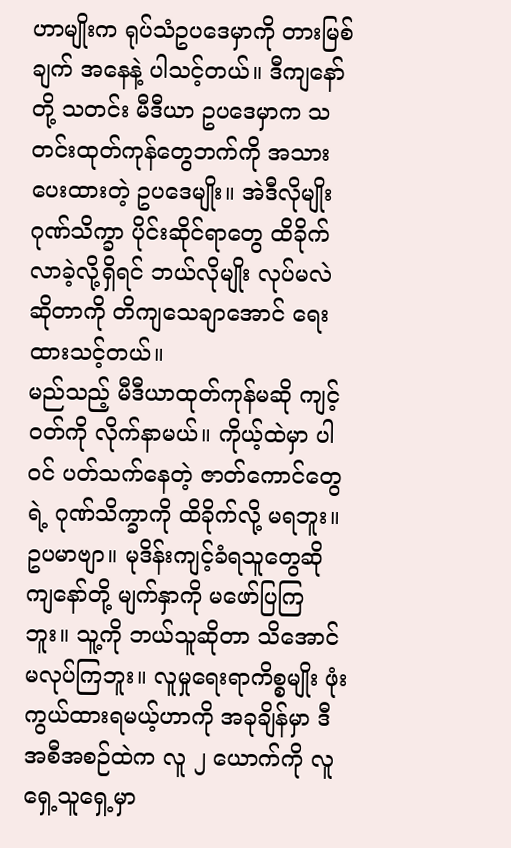ဟာမျိုးက ရုပ်သံဥပဒေမှာကို တားမြစ်ချက် အနေနဲ့ ပါသင့်တယ်။ ဒီကျနော်တို့ သတင်း မီဒီယာ ဥပဒေမှာက သတင်းထုတ်ကုန်တွေဘက်ကို အသားပေးထားတဲ့ ဥပဒေမျိုး။ အဲဒီလိုမျိုး ဂုဏ်သိက္ခာ ပိုင်းဆိုင်ရာတွေ ထိခိုက်လာခဲ့လို့ရှိရင် ဘယ်လိုမျိုး လုပ်မလဲ ဆိုတာကို တိကျသေချာအောင် ရေးထားသင့်တယ်။
မည်သည့် မီဒီယာထုတ်ကုန်မဆို ကျင့်ဝတ်ကို လိုက်နာမယ်။ ကိုယ့်ထဲမှာ ပါဝင် ပတ်သက်နေတဲ့ ဇာတ်ကောင်တွေရဲ့ ဂုဏ်သိက္ခာကို ထိခိုက်လို့ မရဘူး။ ဥပမာဗျာ။ မုဒိန်းကျင့်ခံရသူတွေဆို ကျနော်တို့ မျက်နှာကို မဖော်ပြကြဘူး။ သူ့ကို ဘယ်သူဆိုတာ သိအောင် မလုပ်ကြဘူး။ လူမှုရေးရာကိစ္စမျိုး ဖုံးကွယ်ထားရမယ့်ဟာကို အခုချိန်မှာ ဒီအစီအစဉ်ထဲက လူ ၂ ယောက်ကို လူရှေ့သူရှေ့မှာ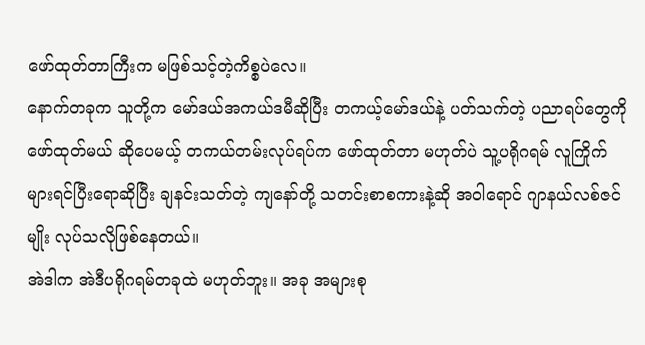ဖော်ထုတ်တာကြီးက မဖြစ်သင့်တဲ့ကိစ္စပဲလေ။
နောက်တခုက သူတို့က မော်ဒယ်အကယ်ဒမီဆိုပြီး တကယ့်မော်ဒယ်နဲ့ ပတ်သက်တဲ့ ပညာရပ်တွေကို ဖော်ထုတ်မယ် ဆိုပေမယ့် တကယ်တမ်းလုပ်ရပ်က ဖော်ထုတ်တာ မဟုတ်ပဲ သူ့ပရိုဂရမ် လူကြိုက်များရင်ပြီးရောဆိုပြီး ချနင်းသတ်တဲ့ ကျနော်တို့ သတင်းစာစကားနဲ့ဆို အဝါရောင် ဂျာနယ်လစ်ဇင်မျိုး လုပ်သလိုဖြစ်နေတယ်။
အဲဒါက အဲဒီပရိုဂရမ်တခုထဲ မဟုတ်ဘူး။ အခု အများစု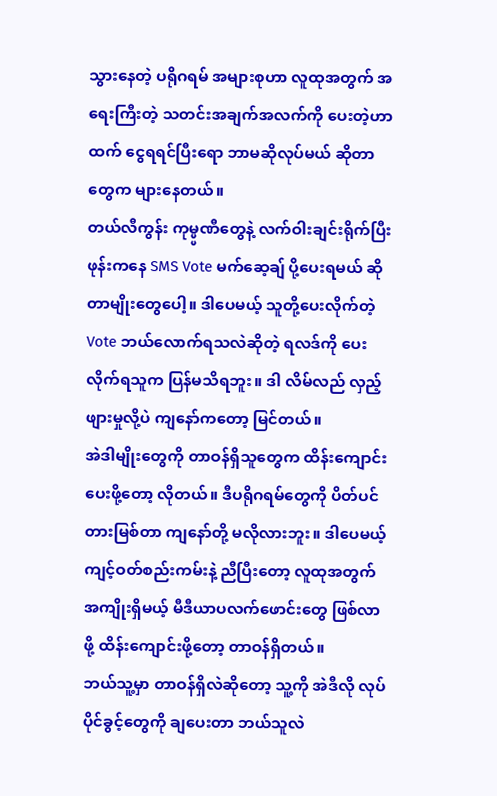သွားနေတဲ့ ပရိုဂရမ် အများစုဟာ လူထုအတွက် အရေးကြီးတဲ့ သတင်းအချက်အလက်ကို ပေးတဲ့ဟာထက် ငွေရရင်ပြီးရော ဘာမဆိုလုပ်မယ် ဆိုတာတွေက များနေတယ်။
တယ်လီကွန်း ကုမ္ပ္ပဏီတွေနဲ့ လက်ဝါးချင်းရိုက်ပြီး ဖုန်းကနေ SMS Vote မက်ဆေ့ချ် ပို့ပေးရမယ် ဆိုတာမျိုးတွေပေါ့။ ဒါပေမယ့် သူတို့ပေးလိုက်တဲ့ Vote ဘယ်လောက်ရသလဲဆိုတဲ့ ရလဒ်ကို ပေးလိုက်ရသူက ပြန်မသိရဘူး။ ဒါ လိမ်လည် လှည့်ဖျားမှုလို့ပဲ ကျနော်ကတော့ မြင်တယ်။
အဲဒါမျိုးတွေကို တာဝန်ရှိသူတွေက ထိန်းကျောင်းပေးဖို့တော့ လိုတယ်။ ဒီပရိုဂရမ်တွေကို ပိတ်ပင်တားမြစ်တာ ကျနော်တို့ မလိုလားဘူး။ ဒါပေမယ့် ကျင့်ဝတ်စည်းကမ်းနဲ့ ညီပြီးတော့ လူထုအတွက် အကျိုးရှိမယ့် မီဒီယာပလက်ဖောင်းတွေ ဖြစ်လာ ဖို့ ထိန်းကျောင်းဖို့တော့ တာဝန်ရှိတယ်။
ဘယ်သူ့မှာ တာဝန်ရှိလဲဆိုတော့ သူ့ကို အဲဒီလို လုပ်ပိုင်ခွင့်တွေကို ချပေးတာ ဘယ်သူလဲ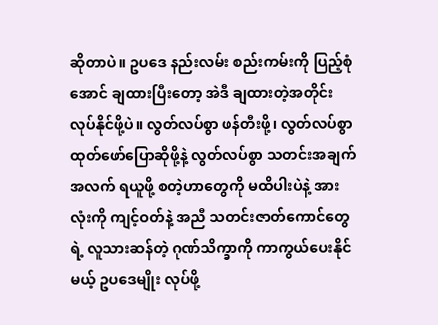ဆိုတာပဲ။ ဥပဒေ နည်းလမ်း စည်းကမ်းကို ပြည့်စုံအောင် ချထားပြီးတော့ အဲဒီ ချထားတဲ့အတိုင်း လုပ်နိုင်ဖို့ပဲ။ လွတ်လပ်စွာ ဖန်တီးဖို့၊ လွတ်လပ်စွာ ထုတ်ဖော်ပြောဆိုဖို့နဲ့ လွတ်လပ်စွာ သတင်းအချက်အလက် ရယူဖို့ စတဲ့ဟာတွေကို မထိပါးပဲနဲ့ အားလုံးကို ကျင့်ဝတ်နဲ့ အညီ သတင်းဇာတ်ကောင်တွေရဲ့ လူသားဆန်တဲ့ ဂုဏ်သိက္ခာကို ကာကွယ်ပေးနိုင်မယ့် ဥပဒေမျိုး လုပ်ဖို့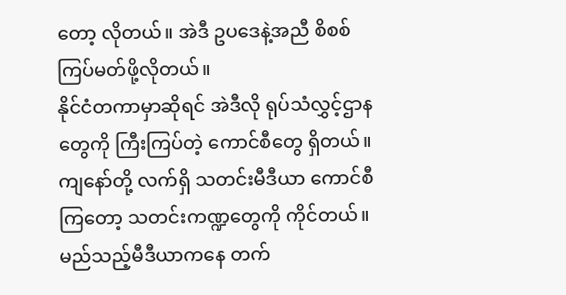တော့ လိုတယ်။ အဲဒီ ဥပဒေနဲ့အညီ စိစစ် ကြပ်မတ်ဖို့လိုတယ်။
နိုင်ငံတကာမှာဆိုရင် အဲဒီလို ရုပ်သံလွှင့်ဌာနတွေကို ကြီးကြပ်တဲ့ ကောင်စီတွေ ရှိတယ်။ ကျနော်တို့ လက်ရှိ သတင်းမီဒီယာ ကောင်စီကြတော့ သတင်းကဏ္ဍတွေကို ကိုင်တယ်။ မည်သည့်မီဒီယာကနေ တက်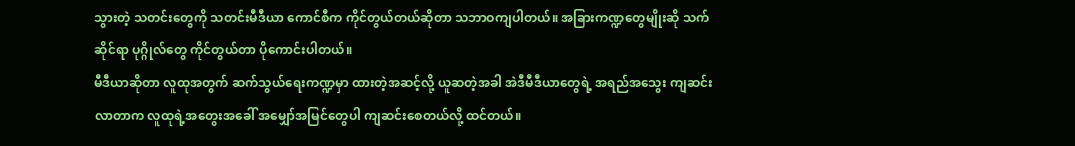သွားတဲ့ သတင်းတွေကို သတင်းမီဒီယာ ကောင်စီက ကိုင်တွယ်တယ်ဆိုတာ သဘာဝကျပါတယ်။ အခြားကဏ္ဍတွေမျိုးဆို သက်ဆိုင်ရာ ပုဂ္ဂိုလ်တွေ ကိုင်တွယ်တာ ပိုကောင်းပါတယ်။
မီဒီယာဆိုတာ လူထုအတွက် ဆက်သွယ်ရေးကဏ္ဍမှာ ထားတဲ့အဆင့်လို့ ယူဆတဲ့အခါ အဲဒီမီဒီယာတွေရဲ့ အရည်အသွေး ကျဆင်းလာတာက လူထုရဲ့အတွေးအခေါ် အမျှော်အမြင်တွေပါ ကျဆင်းစေတယ်လို့ ထင်တယ်။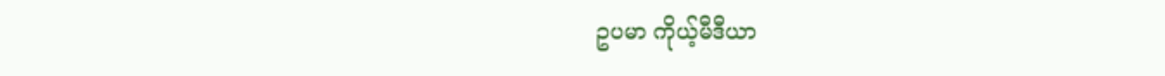ဥပမာ ကိုယ့်မီဒီယာ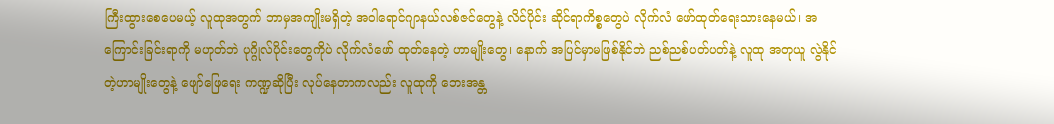ကြီးထွားစေပေမယ့် လူထုအတွက် ဘာမှအကျိုးမရှိတဲ့ အဝါရောင်ဂျာနယ်လစ်ဇင်တွေနဲ့ လိင်ပိုင်း ဆိုင်ရာကိစ္စတွေပဲ လိုက်လံ ဖော်ထုတ်ရေးသားနေမယ်၊ အကြောင်းခြင်းရာကို မဟုတ်ဘဲ ပုဂ္ဂိုလ်ပိုင်းတွေကိုပဲ လိုက်လံဖော် ထုတ်နေတဲ့ ဟာမျိုးတွေ၊ နောက် အပြင်မှာမဖြစ်နိုင်ဘဲ ညစ်ညစ်ပတ်ပတ်နဲ့ လူထု အတုယူ လွဲနိုင်တဲ့ဟာမျိုးတွေနဲ့ ဖျော်ဖြေရေး ကဏ္ဍဆိုပြီး လုပ်နေတာကလည်း လူထုကို ဘေးအန္တ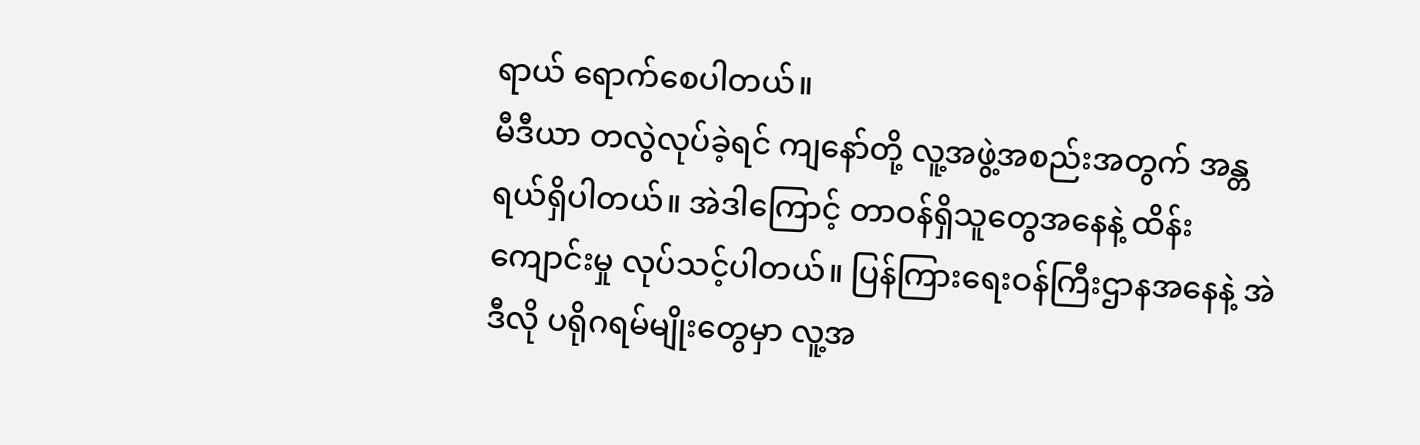ရာယ် ရောက်စေပါတယ်။
မီဒီယာ တလွဲလုပ်ခဲ့ရင် ကျနော်တို့ လူ့အဖွဲ့အစည်းအတွက် အန္တရယ်ရှိပါတယ်။ အဲဒါကြောင့် တာဝန်ရှိသူတွေအနေနဲ့ ထိန်းကျောင်းမှု လုပ်သင့်ပါတယ်။ ပြန်ကြားရေးဝန်ကြီးဌာနအနေနဲ့ အဲဒီလို ပရိုဂရမ်မျိုးတွေမှာ လူ့အ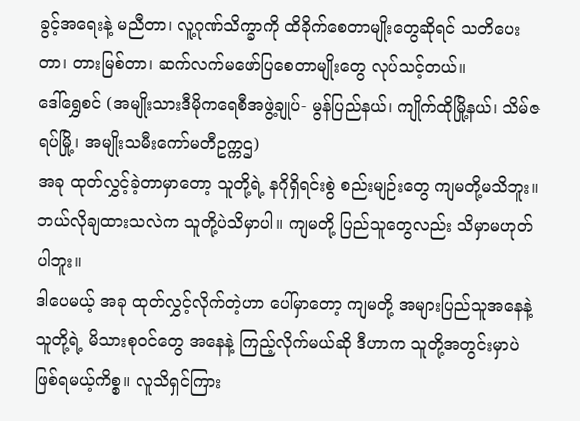ခွင့်အရေးနဲ့ မညီတာ၊ လူ့ဂုဏ်သိက္ခာကို ထိခိုက်စေတာမျိုးတွေဆိုရင် သတိပေးတာ၊ တားမြစ်တာ၊ ဆက်လက်မဖော်ပြစေတာမျိုးတွေ လုပ်သင့်တယ်။
ဒေါ်ရွှေစင် (အမျိုးသားဒီမိုကရေစီအဖွဲ့ချုပ်- မွန်ပြည်နယ်၊ ကျိုက်ထိုမြို့နယ်၊ သိမ်ဇရပ်မြို့၊ အမျိုးသမီးကော်မတီဥက္ကဌ)
အခု ထုတ်လွှင့်ခဲ့တာမှာတော့ သူတို့ရဲ့ နဂိုရှိရင်းစွဲ စည်းမျဉ်းတွေ ကျမတို့မသိဘူး။ ဘယ်လိုချထားသလဲက သူတို့ပဲသိမှာပါ။ ကျမတို့ ပြည်သူတွေလည်း သိမှာမဟုတ်ပါဘူး။
ဒါပေမယ့် အခု ထုတ်လွှင့်လိုက်တဲ့ဟာ ပေါ်မှာတော့ ကျမတို့ အများပြည်သူအနေနဲ့ သူတို့ရဲ့ မိသားစုဝင်တွေ အနေနဲ့ ကြည့်လိုက်မယ်ဆို ဒီဟာက သူတို့အတွင်းမှာပဲ ဖြစ်ရမယ့်ကိစ္စ။ လူသိရှင်ကြား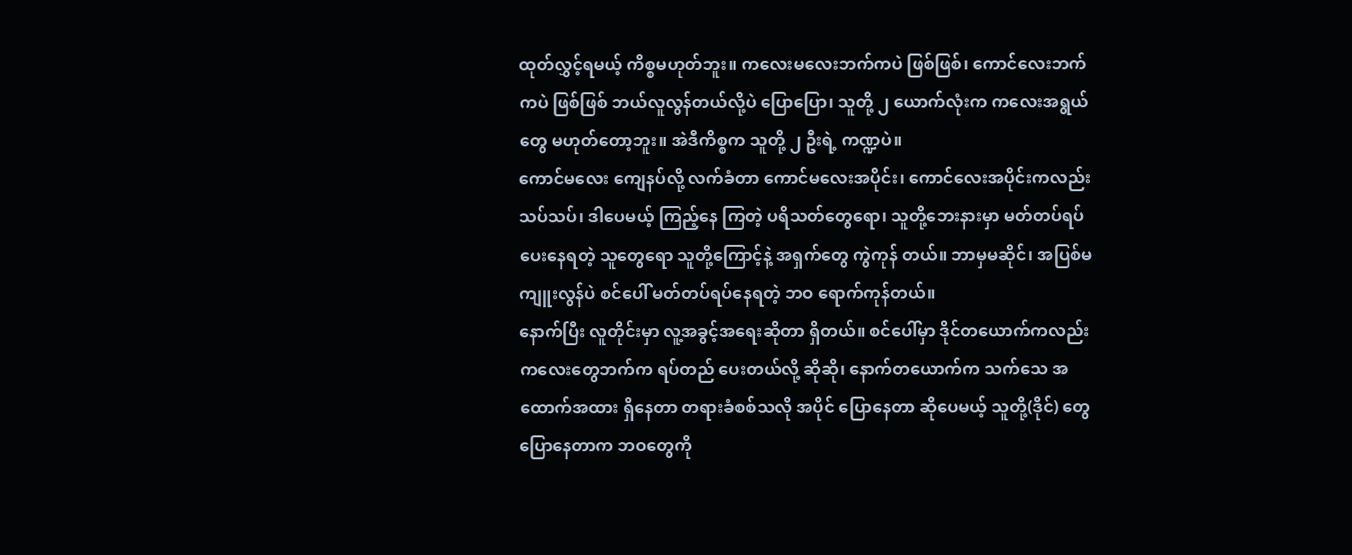ထုတ်လွှင့်ရမယ့် ကိစ္စမဟုတ်ဘူး။ ကလေးမလေးဘက်ကပဲ ဖြစ်ဖြစ်၊ ကောင်လေးဘက်ကပဲ ဖြစ်ဖြစ် ဘယ်လူလွန်တယ်လို့ပဲ ပြောပြော၊ သူတို့ ၂ ယောက်လုံးက ကလေးအရွယ်တွေ မဟုတ်တော့ဘူး။ အဲဒီကိစ္စက သူတို့ ၂ ဦးရဲ့ ကဏ္ဍပဲ။
ကောင်မလေး ကျေနပ်လို့ လက်ခံတာ ကောင်မလေးအပိုင်း၊ ကောင်လေးအပိုင်းကလည်း သပ်သပ်၊ ဒါပေမယ့် ကြည့်နေ ကြတဲ့ ပရိသတ်တွေရော၊ သူတို့ဘေးနားမှာ မတ်တပ်ရပ်ပေးနေရတဲ့ သူတွေရော သူတို့ကြောင့်နဲ့ အရှက်တွေ ကွဲကုန် တယ်။ ဘာမှမဆိုင်၊ အပြစ်မကျူးလွန်ပဲ စင်ပေါ် မတ်တပ်ရပ်နေရတဲ့ ဘဝ ရောက်ကုန်တယ်။
နောက်ပြီး လူတိုင်းမှာ လူ့အခွင့်အရေးဆိုတာ ရှိတယ်။ စင်ပေါ်မှာ ဒိုင်တယောက်ကလည်း ကလေးတွေဘက်က ရပ်တည် ပေးတယ်လို့ ဆိုဆို၊ နောက်တယောက်က သက်သေ အထောက်အထား ရှိနေတာ တရားခံစစ်သလို အပိုင် ပြောနေတာ ဆိုပေမယ့် သူတို့(ဒိုင်) တွေပြောနေတာက ဘဝတွေကို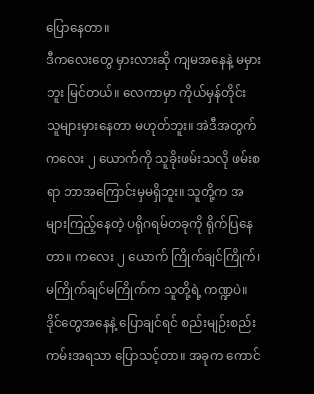ပြောနေတာ။
ဒီကလေးတွေ မှားလားဆို ကျမအနေနဲ့ မမှားဘူး မြင်တယ်။ လေကာမှာ ကိုယ်မှန်တိုင်း သူများမှားနေတာ မဟုတ်ဘူး။ အဲဒီအတွက် ကလေး ၂ ယောက်ကို သူခိုးဖမ်းသလို ဖမ်းစရာ ဘာအကြောင်းမှမရှိဘူး။ သူတို့က အများကြည့်နေတဲ့ ပရိုဂရမ်တခုကို ရိုက်ပြနေတာ။ ကလေး ၂ ယောက် ကြိုက်ချင်ကြိုက်၊ မကြိုက်ချင်မကြိုက်က သူတို့ရဲ့ ကဏ္ဍပဲ။
ဒိုင်တွေအနေနဲ့ ပြောချင်ရင် စည်းမျဉ်းစည်းကမ်းအရသာ ပြောသင့်တာ။ အခုက ကောင်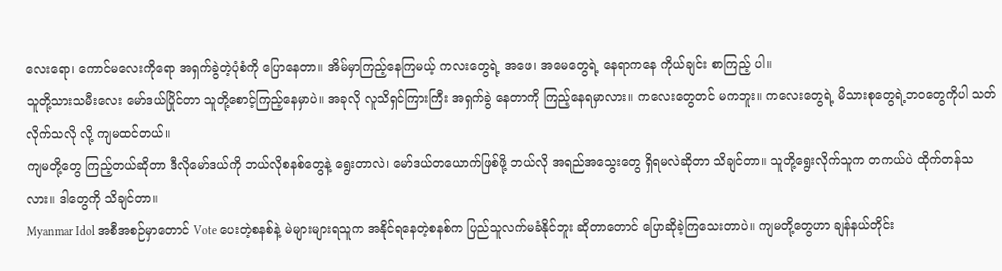လေးရော၊ ကောင်မလေးကိုရော အရှက်ခွဲတဲ့ပုံစံကို ပြောနေတာ။ အိမ်မှာကြည့်နေကြမယ့် ကလးတွေရဲ့ အဖေ၊ အမေတွေရဲ့ နေရာကနေ ကိုယ်ချင်း စာကြည့် ပါ။
သူတို့သားသမီးလေး မော်ဒယ်ပြိုင်တာ သူတို့စောင့်ကြည့်နေမှာပဲ။ အခုလို လူသိရှင်ကြားကြီး အရှက်ခွဲ နေတာကို ကြည့်နေရမှာလား။ ကလေးတွေတင် မကဘူး။ ကလေးတွေရဲ့ မိသားစုတွေရဲ့ဘဝတွေကိုပါ သတ်လိုက်သလို လို့ ကျမထင်တယ်။
ကျမတို့တွေ ကြည့်တယ်ဆိုတာ ဒီလိုမော်ဒယ်ကို ဘယ်လိုစနစ်တွေနဲ့ ရွေးတာလဲ၊ မော်ဒယ်တယောက်ဖြစ်ဖို့ ဘယ်လို အရည်အသွေးတွေ ရှိရမလဲဆိုတာ သိချင်တာ။ သူတို့ရွေးလိုက်သူက တကယ်ပဲ ထိုက်တန်သလား။ ဒါတွေကို သိချင်တာ။
Myanmar Idol အစီအစဉ်မှာတောင် Vote ပေးတဲ့စနစ်နဲ့ မဲများများရသူက အနိုင်ရနေတဲ့စနစ်က ပြည်သူလက်မခံနိုင်ဘူး ဆိုတာတောင် ပြောဆိုခဲ့ကြသေးတာပဲ။ ကျမတို့တွေဟာ ချန်နယ်တိုင်း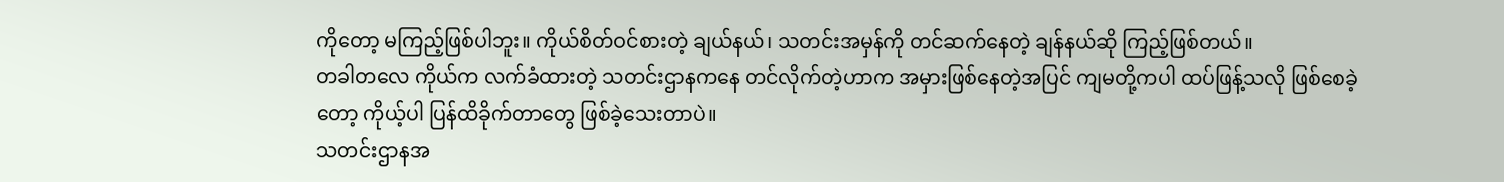ကိုတော့ မကြည့်ဖြစ်ပါဘူး။ ကိုယ်စိတ်ဝင်စားတဲ့ ချယ်နယ်၊ သတင်းအမှန်ကို တင်ဆက်နေတဲ့ ချန်နယ်ဆို ကြည့်ဖြစ်တယ်။
တခါတလေ ကိုယ်က လက်ခံထားတဲ့ သတင်းဌာနကနေ တင်လိုက်တဲ့ဟာက အမှားဖြစ်နေတဲ့အပြင် ကျမတို့ကပါ ထပ်ဖြန့်သလို ဖြစ်စေခဲ့တော့ ကိုယ့်ပါ ပြန်ထိခိုက်တာတွေ ဖြစ်ခဲ့သေးတာပဲ။
သတင်းဌာနအ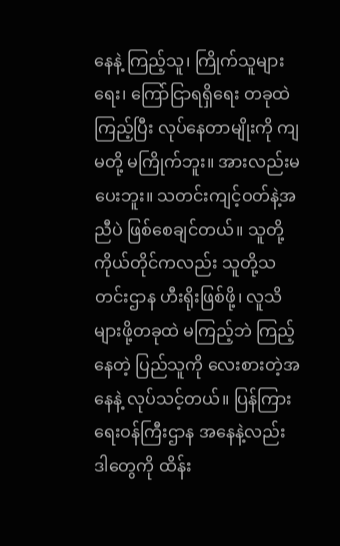နေနဲ့ ကြည့်သူ၊ ကြိုက်သူများရေး၊ ကြော်ငြာရရှိရေး တခုထဲ ကြည့်ပြီး လုပ်နေတာမျိုးကို ကျမတို့ မကြိုက်ဘူး။ အားလည်းမပေးဘူး။ သတင်းကျင့်ဝတ်နဲ့အညီပဲ ဖြစ်စေချင်တယ်။ သူတို့ကိုယ်တိုင်ကလည်း သူတို့သတင်းဌာန ဟီးရိုးဖြစ်ဖို့၊ လူသိများဖို့တခုထဲ မကြည့်ဘဲ ကြည့်နေတဲ့ ပြည်သူကို လေးစားတဲ့အနေနဲ့ လုပ်သင့်တယ်။ ပြန်ကြားရေးဝန်ကြီးဌာန အနေနဲ့လည်း ဒါတွေကို ထိန်း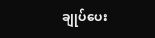ချုပ်ပေး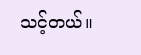သင့်တယ်။